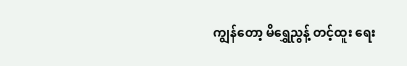ကျွန်တော့ မိရွှေညွန့် တင့်ထူး ရေး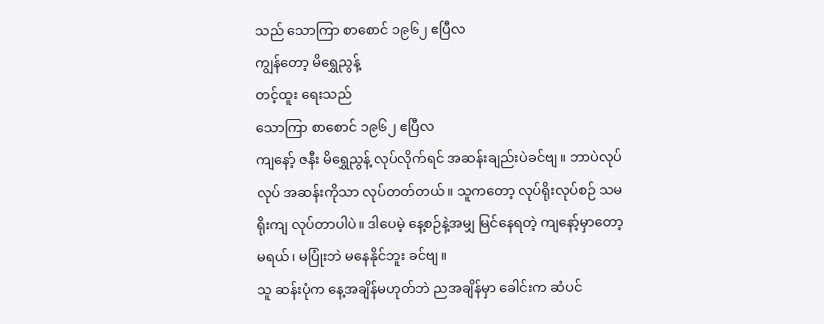သည် သောကြာ စာစောင် ၁၉၆၂ ဧပြီလ
ကျွန်တော့ မိရွှေညွန့်
တင့်ထူး ရေးသည်
သောကြာ စာစောင် ၁၉၆၂ ဧပြီလ
ကျနော့် ဇနီး မိရွှေညွန့် လုပ်လိုက်ရင် အဆန်းချည်းပဲခင်ဗျ။ ဘာပဲလုပ်လုပ် အဆန်းကိုသာ လုပ်တတ်တယ်။ သူကတော့ လုပ်ရိုးလုပ်စဉ် သမရိုးကျ လုပ်တာပါပဲ။ ဒါပေမဲ့ နေ့စဉ်နဲ့အမျှ မြင်နေရတဲ့ ကျနော့်မှာတော့ မရယ်၊ မပြုံးဘဲ မနေနိုင်ဘူး ခင်ဗျ။
သူ ဆန်းပုံက နေ့အချိန်မဟုတ်ဘဲ ညအချိန်မှာ ခေါင်းက ဆံပင်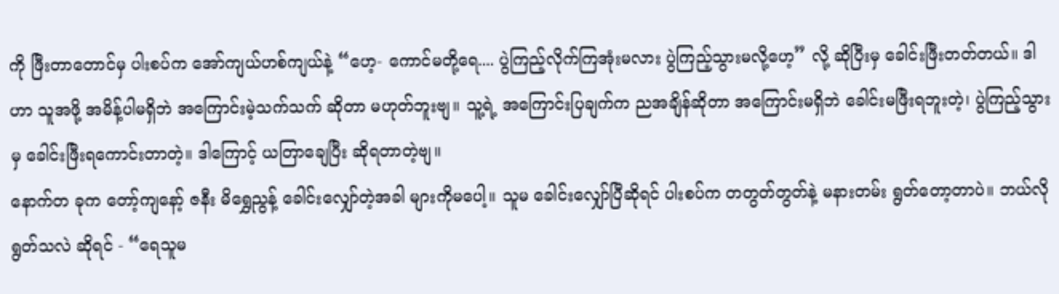ကို ဖြီးတာတောင်မှ ပါးစပ်က အော်ကျယ်ဟစ်ကျယ်နဲ့ “ဟေ့- ကောင်မတို့ရေ.... ပွဲကြည့်လိုက်ကြအုံးမလား ပွဲကြည့်သွားမလို့ဟေ့” လို့ ဆိုပြီးမှ ခေါင်းဖြီးတတ်တယ်။ ဒါဟာ သူအဖို့ အမိန့်ပါမရှိဘဲ အကြောင်းမဲ့သက်သက် ဆိုတာ မဟုတ်ဘူးဗျ။ သူ့ရဲ့ အကြောင်းပြချက်က ညအချိန်ဆိုတာ အကြောင်းမရှိဘဲ ခေါင်းမဖြီးရဘူးတဲ့၊ ပွဲကြည့်သွားမှ ခေါင်းဖြီးရကောင်းတာတဲ့။ ဒါကြောင့် ယတြာချေပြီး ဆိုရတာတဲ့ဗျ။
နောက်တ ခုက တော့်ကျနော့် ဇနီး မိရွှေညွန့် ခေါင်းလျှော်တဲ့အခါ များကိုမပေါ့။ သူမ ခေါင်းလျှော်ပြီဆိုရင် ပါးစပ်က တတွတ်တွတ်နဲ့ မနားတမ်း ရွတ်တော့တာပဲ။ ဘယ်လိုရွတ်သလဲ ဆိုရင် - “ရေသူမ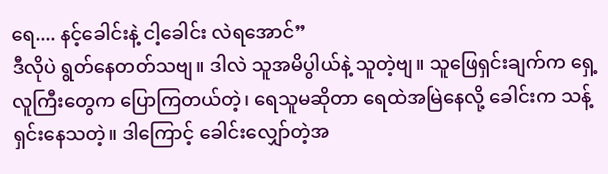ရေ.... နင့်ခေါင်းနဲ့ ငါ့ခေါင်း လဲရအောင်”
ဒီလိုပဲ ရွတ်နေတတ်သဗျ။ ဒါလဲ သူအမိပွါယ်နဲ့ သူတဲ့ဗျ။ သူဖြေရှင်းချက်က ရှေ့လူကြီးတွေက ပြောကြတယ်တဲ့၊ ရေသူမဆိုတာ ရေထဲအမြဲနေလို့ ခေါင်းက သန့်ရှင်းနေသတဲ့။ ဒါကြောင့် ခေါင်းလျှော်တဲ့အ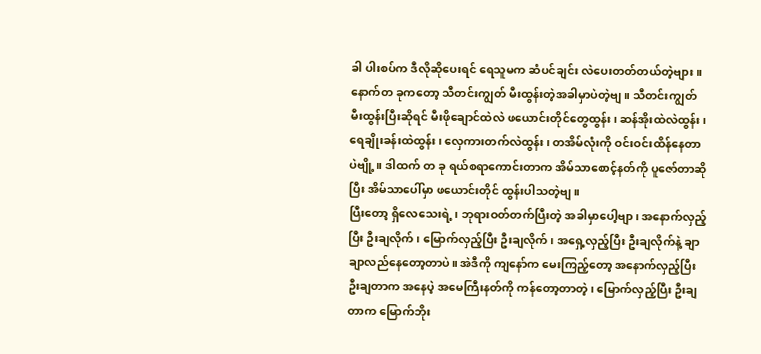ခါ ပါးစပ်က ဒီလိုဆိုပေးရင် ရေသူမက ဆံပင်ချင်း လဲပေးတတ်တယ်တဲ့ဗျား။
နောက်တ ခုကတော့ သီတင်းကျွတ် မီးထွန်းတဲ့အခါမှာပဲတဲ့ဗျ။ သီတင်းကျွတ် မီးထွန်းပြီးဆိုရင် မီးဖိုချောင်ထဲလဲ ဖယောင်းတိုင်တွေထွန်း၊ ဆန်အိုးထဲလဲထွန်း၊ ရေချိုးခန်းထဲထွန်း၊ လှေကားတက်လဲထွန်း၊ တအိမ်လုံးကို ဝင်းဝင်းထိန်နေတာပဲဗျို့။ ဒါထက် တ ခု ရယ်စရာကောင်းတာက အိမ်သာစောင့်နတ်ကို ပူဇော်တာဆိုပြီး အိမ်သာပေါ်မှာ ဖယောင်းတိုင် ထွန်းပါသတဲ့ဗျ။
ပြီးတော့ ရှိလေသေးရဲ့၊ ဘုရားဝတ်တက်ပြီးတဲ့ အခါမှာပေါ့ဗျာ၊ အနောက်လှည့်ပြီး ဦးချလိုက်၊ မြောက်လှည့်ပြီး ဦးချလိုက်၊ အရှေ့လှည့်ပြီး ဦးချလိုက်နဲ့ ချာချာလည်နေတော့တာပဲ။ အဲဒီကို ကျနော်က မေးကြည့်တော့ အနောက်လှည့်ပြီး ဦးချတာက အနေပဲ့ အမေကြီးနတ်ကို ကန်တော့တာတဲ့၊ မြောက်လှည့်ပြီး ဦးချတာက မြောက်ဘိုး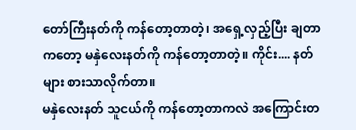တော်ကြီးနတ်ကို ကန်တော့တာတဲ့၊ အရှေ့လှည့်ပြီး ချတာကတော့ မနှဲလေးနတ်ကို ကန်တော့တာတဲ့။ ကိုင်း.... နတ်များ စားသာလိုက်တာ။
မနှဲလေးနတ် သူငယ်ကို ကန်တော့တာကလဲ အကြောင်းတ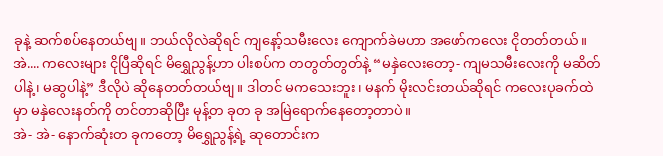ခုနဲ့ ဆက်စပ်နေတယ်ဗျ။ ဘယ်လိုလဲဆိုရင် ကျနော့်သမီးလေး ကျောက်ခဲမဟာ အဖော်ကလေး ငိုတတ်တယ်။ အဲ.... ကလေးများ ငိုပြီဆိုရင် မိရွှေညွန့်ဟာ ပါးစပ်က တတွတ်တွတ်နဲ့ “မနှဲလေးတော့- ကျမသမီးလေးကို မဆိတ်ပါနဲ့၊ မဆွပါနဲ့” ဒီလိုပဲ ဆိုနေတတ်တယ်ဗျ။ ဒါတင် မကသေးဘူး၊ မနက် မိုးလင်းတယ်ဆိုရင် ကလေးပုခက်ထဲမှာ မနှဲလေးနတ်ကို တင်တာဆိုပြီး မုန့်တ ခုတ ခု အမြဲရောက်နေတော့တာပဲ။
အဲ- အဲ- နောက်ဆုံးတ ခုကတော့ မိရွှေညွန့်ရဲ့ ဆုတောင်းက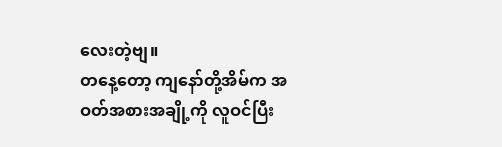လေးတဲ့ဗျ။
တနေ့တော့ ကျနော်တို့အိမ်က အဝတ်အစားအချို့ကို လူဝင်ပြီး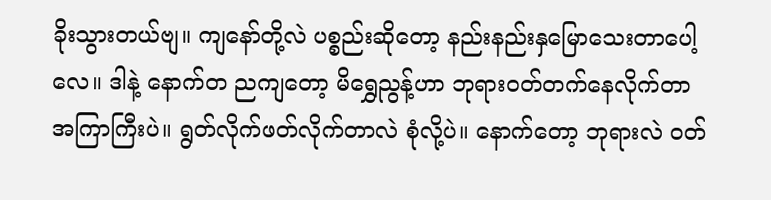ခိုးသွားတယ်ဗျ။ ကျနော်တို့လဲ ပစ္စည်းဆိုတော့ နည်းနည်းနှမြောသေးတာပေါ့လေ။ ဒါနဲ့ နောက်တ ညကျတော့ မိရွှေညွန့်ဟာ ဘုရားဝတ်တက်နေလိုက်တာ အကြာကြီးပဲ။ ရွတ်လိုက်ဖတ်လိုက်တာလဲ စုံလို့ပဲ။ နောက်တော့ ဘုရားလဲ ဝတ်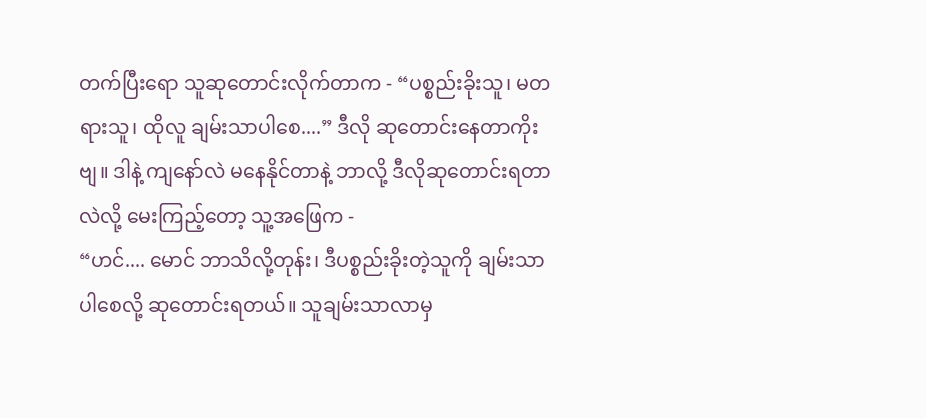တက်ပြီးရော သူဆုတောင်းလိုက်တာက - “ပစ္စည်းခိုးသူ၊ မတရားသူ၊ ထိုလူ ချမ်းသာပါစေ....” ဒီလို ဆုတောင်းနေတာကိုးဗျ။ ဒါနဲ့ ကျနော်လဲ မနေနိုင်တာနဲ့ ဘာလို့ ဒီလိုဆုတောင်းရတာလဲလို့ မေးကြည့်တော့ သူ့အဖြေက -
“ဟင်.... မောင် ဘာသိလို့တုန်း၊ ဒီပစ္စည်းခိုးတဲ့သူကို ချမ်းသာပါစေလို့ ဆုတောင်းရတယ်။ သူချမ်းသာလာမှ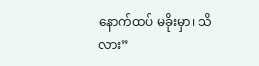နောက်ထပ် မခိုးမှာ၊ သိလား”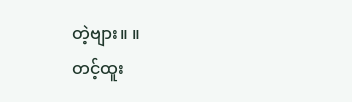တဲ့ဗျား။ ။
တင့်ထူး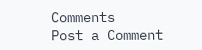Comments
Post a Comment